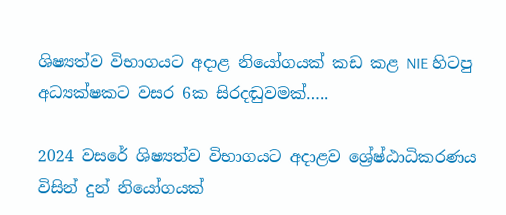ශිෂ්‍යත්ව විභාගයට අදාළ නියෝගයක් කඩ කළ NIE හිටපු අධ්‍යක්ෂකට වසර 6ක සිරදඬුවමක්…..

2024 වසරේ ශිෂ්‍යත්ව විභාගයට අදාළව ශ්‍රේෂ්ඨාධිකරණය විසින් දුන් නියෝගයක්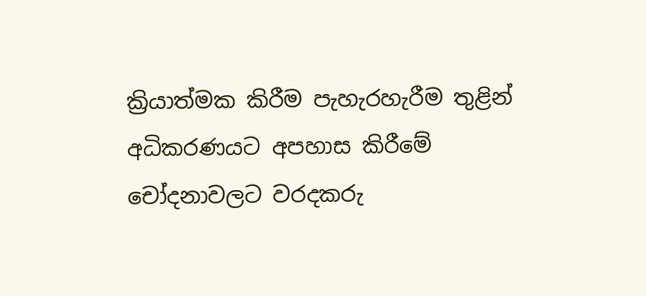ක්‍රියාත්මක කිරීම පැහැරහැරීම තුළින් අධිකරණයට අපහාස කිරීමේ චෝදනාවලට වරදකරු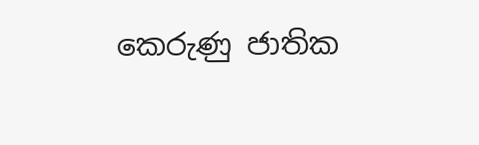කෙරුණු ජාතික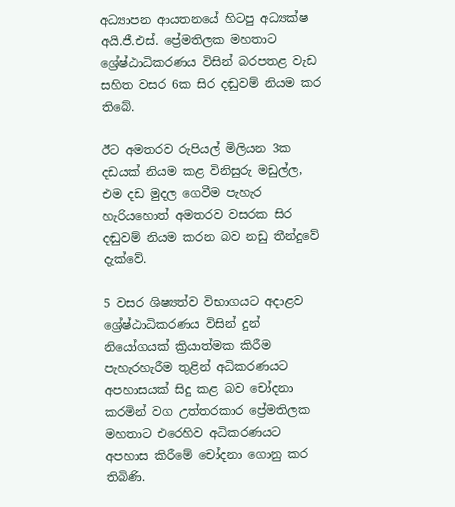අධ්‍යාපන ආයතනයේ හිටපු අධ්‍යක්ෂ අයි.ජී.එස්. ප්‍රේමතිලක මහතාට ශ්‍රේෂ්ඨාධිකරණය විසින් බරපතළ වැඩ සහිත වසර 6ක සිර දඬුවම් නියම කර තිබේ.

ඊට අමතරව රුපියල් මිලියන 3ක දඩයක් නියම කළ විනිසුරු මඩුල්ල, එම දඩ මුදල ගෙවීම පැහැර හැරියහොත් අමතරව වසරක සිර දඬුවම් නියම කරන බව නඩු තීන්දුවේ දැක්වේ.

5 වසර ශිෂ්‍යත්ව විභාගයට අදාළව ශ්‍රේෂ්ඨාධිකරණය විසින් දුන් නියෝගයක් ක්‍රියාත්මක කිරීම පැහැරහැරීම තුළින් අධිකරණයට අපහාසයක් සිදු කළ බව චෝදනා කරමින් වග උත්තරකාර ප්‍රේමතිලක මහතාට එරෙහිව අධිකරණයට අපහාස කිරීමේ චෝදනා ගොනු කර තිබිණි.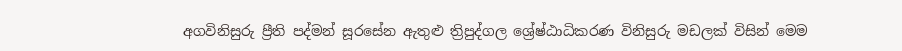අගවිනිසුරු ප්‍රීති පද්මන් සූරසේන ඇතුළු ත්‍රිපුද්ගල ශ්‍රේෂ්ඨාධිකරණ විනිසුරු මඩලක් විසින් මෙම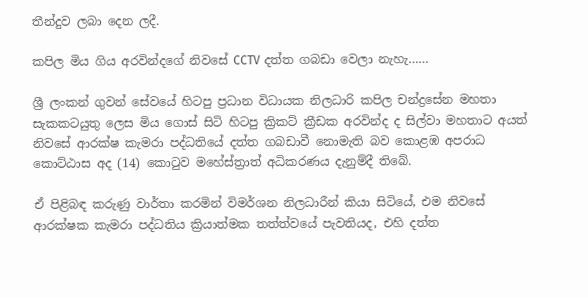තීන්දුව ලබා දෙන ලදී.

කපිල මිය ගිය අරවින්දගේ නිවසේ CCTV දත්ත ගබඩා වෙලා නැහැ……

ශ්‍රී ලංකන් ගුවන් සේවයේ හිටපු ප්‍රධාන විධායක නිලධාරි කපිල චන්ද්‍රසේන මහතා  සැකකටයුතු ලෙස මිය ගොස් සිටි හිටපු ක්‍රිකට් ක්‍රීඩක අරවින්ද ද සිල්වා මහතාට අයත් නිවසේ ආරක්ෂ කැමරා පද්ධතියේ දත්ත ගබඩාවී නොමැති බව කොළඹ අපරාධ කොට්ඨාස අද (14) කොටුව මහේස්ත්‍රාත් අධිකරණය දැනුම්දී තිබේ.

ඒ පිළිබඳ කරුණු වාර්තා කරමින් විමර්ශන නිලධාරීන් කියා සිටියේ, එම නිවසේ ආරක්ෂක කැමරා පද්ධතිය ක්‍රියාත්මක තත්ත්වයේ පැවතියද, එහි දත්ත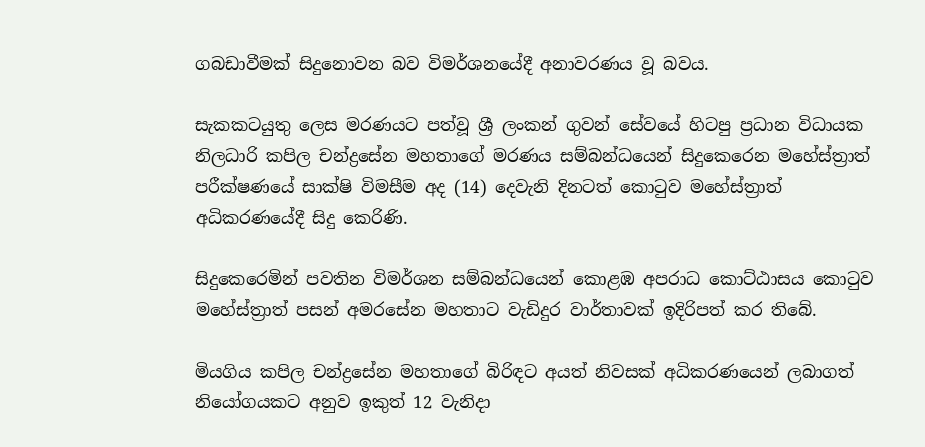ගබඩාවීමක් සිදුනොවන බව විමර්ශනයේදී අනාවරණය වූ බවය.

සැකකටයුතු ලෙස මරණයට පත්වූ ශ්‍රී ලංකන් ගුවන් සේවයේ හිටපු ප්‍රධාන විධායක නිලධාරි කපිල චන්ද්‍රසේන මහතාගේ මරණය සම්බන්ධයෙන් සිදුකෙරෙන මහේස්ත්‍රාත් පරීක්ෂණයේ සාක්ෂි විමසීම අද (14) දෙවැනි දිනටත් කොටුව මහේස්ත්‍රාත් අධිකරණයේදී සිදු කෙරිණි.

සිදුකෙරෙමින් පවතින විමර්ශන සම්බන්ධයෙන් කොළඹ අපරාධ කොට්ඨාසය කොටුව මහේස්ත්‍රාත් පසන් අමරසේන මහතාට වැඩිදුර වාර්තාවක් ඉදිරිපත් කර තිබේ.

මියගිය කපිල චන්ද්‍රසේන මහතාගේ බිරිඳට අයත් නිවසක් අධිකරණයෙන් ලබාගත් නියෝගයකට අනුව ඉකුත් 12 වැනිදා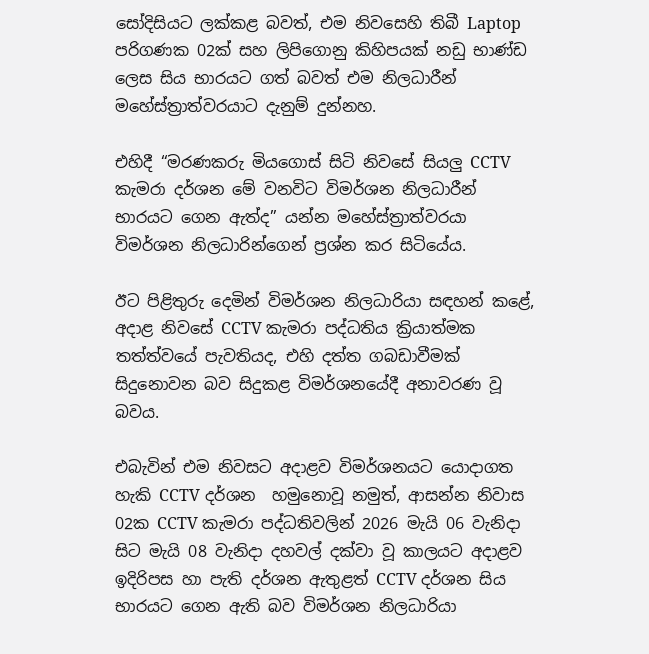සෝදිසියට ලක්කළ බවත්, එම නිවසෙහි තිබී Laptop පරිගණක 02ක් සහ ලිපිගොනු කිහිපයක් නඩු භාණ්ඩ ලෙස සිය භාරයට ගත් බවත් එම නිලධාරීන් මහේස්ත්‍රාත්වරයාට දැනුම් දුන්නහ.

එහිදී “මරණකරු මියගොස් සිටි නිවසේ සියලු CCTV කැමරා දර්ශන මේ වනවිට විමර්ශන නිලධාරීන් භාරයට ගෙන ඇත්ද” යන්න මහේස්ත්‍රාත්වරයා විමර්ශන නිලධාරින්ගෙන් ප්‍රශ්න කර සිටියේය.

ඊට පිළිතුරු දෙමින් විමර්ශන නිලධාරියා සඳහන් කළේ, අදාළ නිවසේ CCTV කැමරා පද්ධතිය ක්‍රියාත්මක තත්ත්වයේ පැවතියද, එහි දත්ත ගබඩාවීමක් සිදුනොවන බව සිදුකළ විමර්ශනයේදී අනාවරණ වූ බවය.

එබැවින් එම නිවසට අදාළව විමර්ශනයට යොදාගත හැකි CCTV දර්ශන  හමුනොවූ නමුත්, ආසන්න නිවාස 02ක CCTV කැමරා පද්ධතිවලින් 2026 මැයි 06 වැනිදා සිට මැයි 08 වැනිදා දහවල් දක්වා වූ කාලයට අදාළව ඉදිරිපස හා පැති දර්ශන ඇතුළත් CCTV දර්ශන සිය භාරයට ගෙන ඇති බව විමර්ශන නිලධාරියා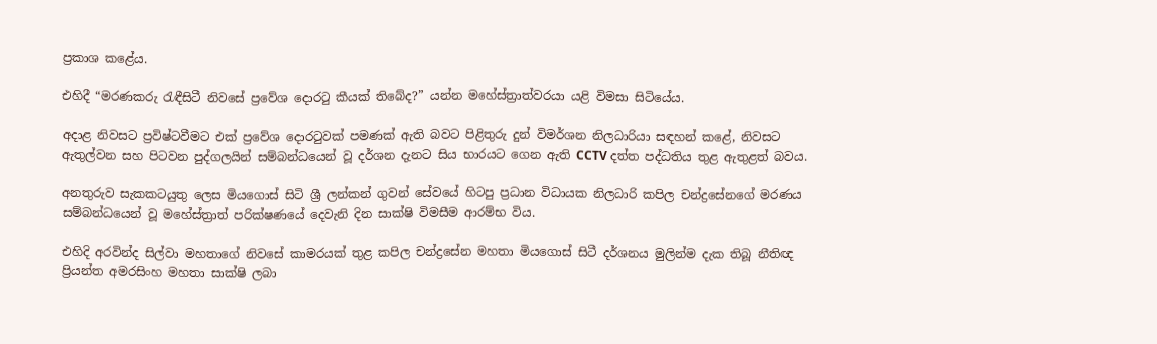ප්‍රකාශ කළේය.

එහිදී “මරණකරු රැඳීසිටී නිවසේ ප්‍රවේශ දොරටු කීයක් තිබේද?” යන්න මහේස්ත්‍රාත්වරයා යළි විමසා සිටියේය.

අදාළ නිවසට ප්‍රවිෂ්ටවීමට එක් ප්‍රවේශ දොරටුවක් පමණක් ඇති බවට පිළිතුරු දුන් විමර්ශන නිලධාරියා සඳහන් කළේ, නිවසට ඇතුල්වන සහ පිටවන පුද්ගලයින් සම්බන්ධයෙන් වූ දර්ශන දැනට සිය භාරයට ගෙන ඇති CCTV දත්ත පද්ධතිය තුළ ඇතුළත් බවය.

අනතුරුව සැකකටයුතු ලෙස මියගොස් සිටි ශ්‍රී ලන්කන් ගුවන් සේවයේ හිටපු ප්‍රධාන විධායක නිලධාරි කපිල චන්ද්‍රසේනගේ මරණය සම්බන්ධයෙන් වූ මහේස්ත්‍රාත් පරික්ෂණයේ දෙවැනි දින සාක්ෂි විමසීම ආරම්භ විය.

එහිදි අරවින්ද සිල්වා මහතාගේ නිවසේ කාමරයක් තුළ කපිල චන්ද්‍රසේන මහතා මියගොස් සිටී දර්ශනය මුලින්ම දැක තිබූ නීතිඥ ප්‍රියන්ත අමරසිංහ මහතා සාක්ෂි ලබා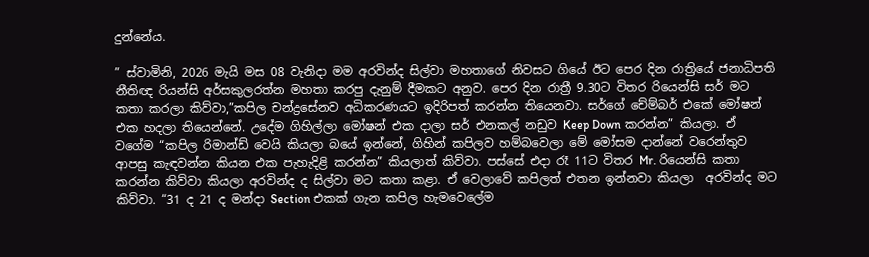දුන්නේය.

” ස්වාමිනි, 2026 මැයි මස 08 වැනිදා මම අරවින්ද සිල්වා මහතාගේ නිවසට ගියේ ඊට පෙර දින රාත්‍රියේ ජනාධිපති නීතිඥ රියන්සි අර්සකුලරත්න මහතා කරපු දැනුම් දීමකට අනුව. පෙර දින රාත්‍රී 9.30ට විතර රියෙන්සි සර් මට කතා කරලා කිව්වා,”කපිල චන්ද්‍රසේනව අධිකරණයට ඉදිරිපත් කරන්න තියෙනවා. සර්ගේ චේම්බර් එකේ මෝෂන් එක හදලා තියෙන්නේ. උදේම ගිහිල්ලා මෝෂන් එක දාලා සර් එනකල් නඩුව Keep Down කරන්න” කියලා. ඒ වගේම “කපිල රිමාන්ඩ් වෙයි කියලා බයේ ඉන්නේ, ගිහින් කපිලව හම්බවෙලා මේ මෝසම දාන්නේ වරෙන්තුව ආපසු කැඳවන්න කියන එක පැහැදිළි කරන්න” කියලාත් කිව්වා. පස්සේ එදා රෑ 11ට විතර Mr. රියෙන්සි කතා කරන්න කිව්වා කියලා අරවින්ද ද සිල්වා මට කතා කළා. ඒ වෙලාවේ කපිලත් එතන ඉන්නවා කියලා  අරවින්ද මට කිව්වා. “31 ද 21 ද මන්දා Section එකක් ගැන කපිල හැමවෙලේම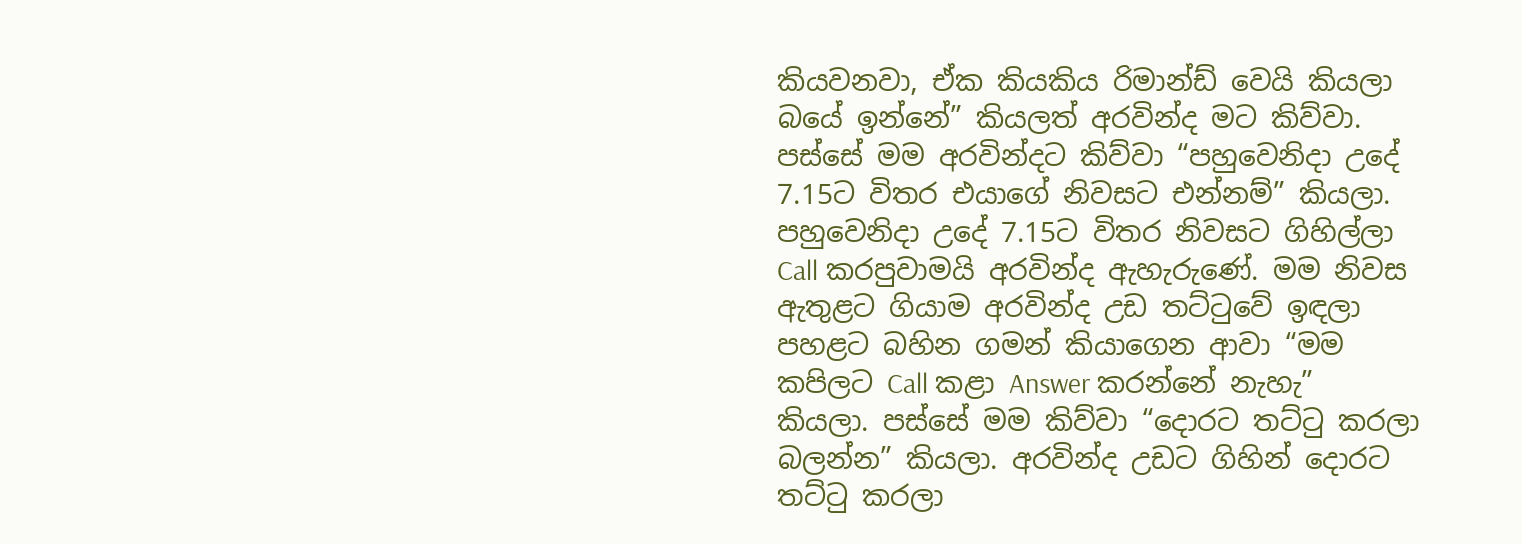කියවනවා, ඒක කියකිය රිමාන්ඩ් වෙයි කියලා බයේ ඉන්නේ” කියලත් අරවින්ද මට කිව්වා. පස්සේ මම අරවින්දට කිව්වා “පහුවෙනිදා උදේ 7.15ට විතර එයාගේ නිවසට එන්නම්” කියලා. පහුවෙනිදා උදේ 7.15ට විතර නිවසට ගිහිල්ලා Call කරපුවාමයි අරවින්ද ඇහැරුණේ. මම නිවස ඇතුළට ගියාම අරවින්ද උඩ තට්ටුවේ ඉඳලා පහළට බහින ගමන් කියාගෙන ආවා “මම කපිලට Call කළා Answer කරන්නේ නැහැ” කියලා. පස්සේ මම කිව්වා “දොරට තට්ටු කරලා බලන්න” කියලා. අරවින්ද උඩට ගිහින් දොරට තට්ටු කරලා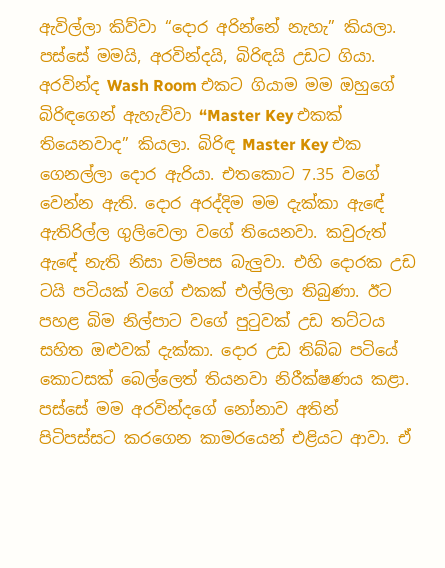ඇවිල්ලා කිව්වා “දොර අරින්නේ නැහැ” කියලා. පස්සේ මමයි, අරවින්දයි, බිරිඳයි උඩට ගියා. අරවින්ද Wash Room එකට ගියාම මම ඔහුගේ බිරිඳගෙන් ඇහැව්වා “Master Key එකක් තියෙනවාද” කියලා. බිරිඳ Master Key එක ගෙනල්ලා දොර ඇරියා. එතකොට 7.35 වගේ වෙන්න ඇති. දොර අරද්දිම මම දැක්කා ඇඳේ ඇතිරිල්ල ගුලිවෙලා වගේ තියෙනවා. කවුරුත් ඇඳේ නැති නිසා වම්පස බැලුවා. එහි දොරක උඩ ටයි පටියක් වගේ එකක් එල්ලිලා තිබුණා. ඊට පහළ බිම නිල්පාට වගේ පුටුවක් උඩ තට්ටය සහිත ඔළුවක් දැක්කා. දොර උඩ තිබ්බ පටියේ කොටසක් බෙල්ලෙත් තියනවා නිරීක්ෂණය කළා. පස්සේ මම අරවින්දගේ නෝනාව අතින් පිටිපස්සට කරගෙන කාමරයෙන් එළියට ආවා. ඒ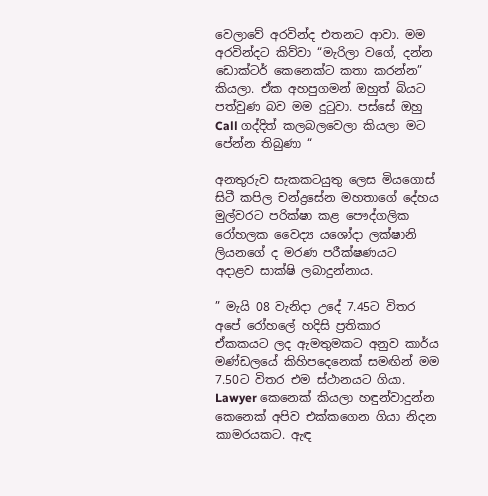වෙලාවේ අරවින්ද එතනට ආවා. මම අරවින්දට කිව්වා “මැරිලා වගේ, දන්න ඩොක්ටර් කෙනෙක්ට කතා කරන්න” කියලා. ඒක අහපුගමන් ඔහුත් බියට පත්වුණ බව මම දුටුවා. පස්සේ ඔහු Call ගද්දිත් කලබලවෙලා කියලා මට පේන්න තිබුණා “

අනතුරුව සැකකටයුතු ලෙස මියගොස් සිටී කපිල චන්ද්‍රසේන මහතාගේ දේහය මුල්වරට පරික්ෂා කළ පෞද්ගලික රෝහලක වෛද්‍ය යශෝදා ලක්ෂානි ලියනගේ ද මරණ පරීක්ෂණයට අදාළව සාක්ෂි ලබාදුන්නාය.

” මැයි 08 වැනිදා උදේ 7.45ට විතර අපේ රෝහලේ හදිසි ප්‍රතිකාර ඒකකයට ලද ඇමතුමකට අනුව කාර්ය මණ්ඩලයේ කිහිපදෙනෙක් සමඟින් මම 7.50ට විතර එම ස්ථානයට ගියා. Lawyer කෙනෙක් කියලා හඳුන්වාදුන්න කෙනෙක් අපිව එක්කගෙන ගියා නිදන කාමරයකට. ඇඳ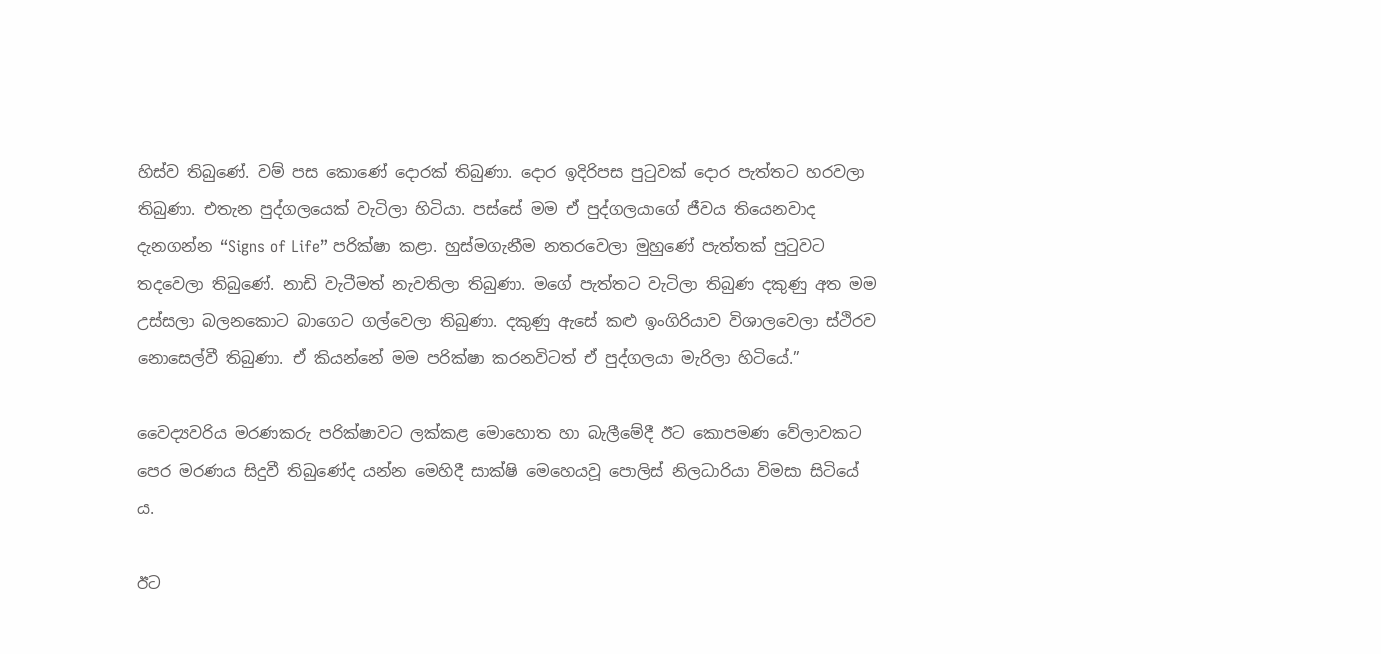හිස්ව තිබුණේ. වම් පස කොණේ දොරක් තිබුණා. දොර ඉදිරිපස පුටුවක් දොර පැත්තට හරවලා තිබුණා. එතැන පුද්ගලයෙක් වැටිලා හිටියා. පස්සේ මම ඒ පුද්ගලයාගේ ජීවය තියෙනවාද දැනගන්න “Signs of Life” පරික්ෂා කළා. හුස්මගැනීම නතරවෙලා මුහුණේ පැත්තක් පුටුවට තදවෙලා තිබුණේ. නාඩි වැටීමත් නැවතිලා තිබුණා. මගේ පැත්තට වැටිලා තිබුණ දකුණු අත මම උස්සලා බලනකොට බාගෙට ගල්වෙලා තිබුණා. දකුණු ඇසේ කළු ඉංගිරියාව විශාලවෙලා ස්ථිරව නොසෙල්වී තිබුණා. ඒ කියන්නේ මම පරික්ෂා කරනවිටත් ඒ පුද්ගලයා මැරිලා හිටියේ.”

වෛද්‍යවරිය මරණකරු පරික්ෂාවට ලක්කළ මොහොත හා බැලීමේදී ඊට කොපමණ වේලාවකට පෙර මරණය සිදුවී තිබුණේද යන්න මෙහිදී සාක්ෂි මෙහෙයවූ පොලිස් නිලධාරියා විමසා සිටියේ ය.

ඊට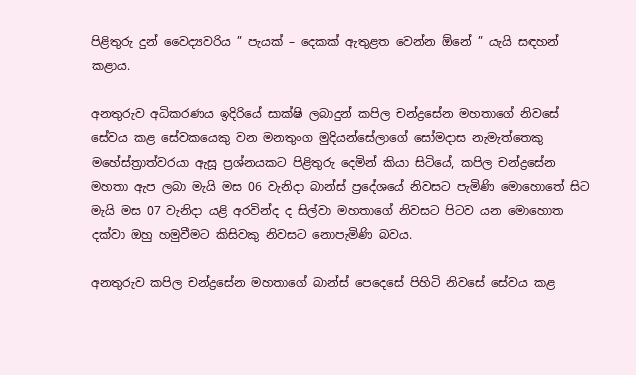පිළිතුරු දුන් වෛද්‍යවරිය ” පැයක් – දෙකක් ඇතුළත වෙන්න ඕනේ ” යැයි සඳහන් කළාය.

අනතුරුව අධිකරණය ඉදිරියේ සාක්ෂි ලබාදුන් කපිල චන්ද්‍රසේන මහතාගේ නිවසේ සේවය කළ සේවකයෙකු වන මනතුංග මුදියන්සේලාගේ සෝමදාස නැමැත්තෙකු මහේස්ත්‍රාත්වරයා ඇසූ ප්‍රශ්නයකට පිළිතුරු දෙමින් කියා සිටියේ, කපිල චන්ද්‍රසේන මහතා ඇප ලබා මැයි මස 06 වැනිදා බාන්ස් ප්‍රදේශයේ නිවසට පැමිණි මොහොතේ සිට මැයි මස 07 වැනිදා යළි අරවින්ද ද සිල්වා මහතාගේ නිවසට පිටව යන මොහොත දක්වා ඔහු හමුවීමට කිසිවකු නිවසට නොපැමිණි බවය.

අනතුරුව කපිල චන්ද්‍රසේන මහතාගේ බාන්ස් පෙදෙසේ පිහිටි නිවසේ සේවය කළ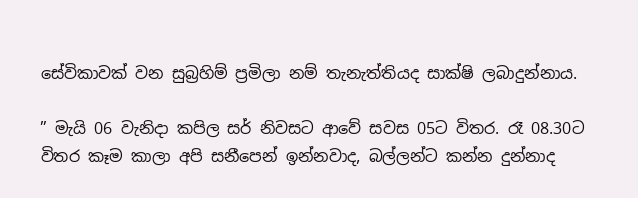සේවිකාවක් වන සුබ්‍රහිම් ප්‍රමිලා නම් තැනැත්තියද සාක්ෂි ලබාදුන්නාය.

” මැයි 06 වැනිදා කපිල සර් නිවසට ආවේ සවස 05ට විතර. රෑ 08.30ට විතර කෑම කාලා අපි සනීපෙන් ඉන්නවාද, බල්ලන්ට කන්න දුන්නාද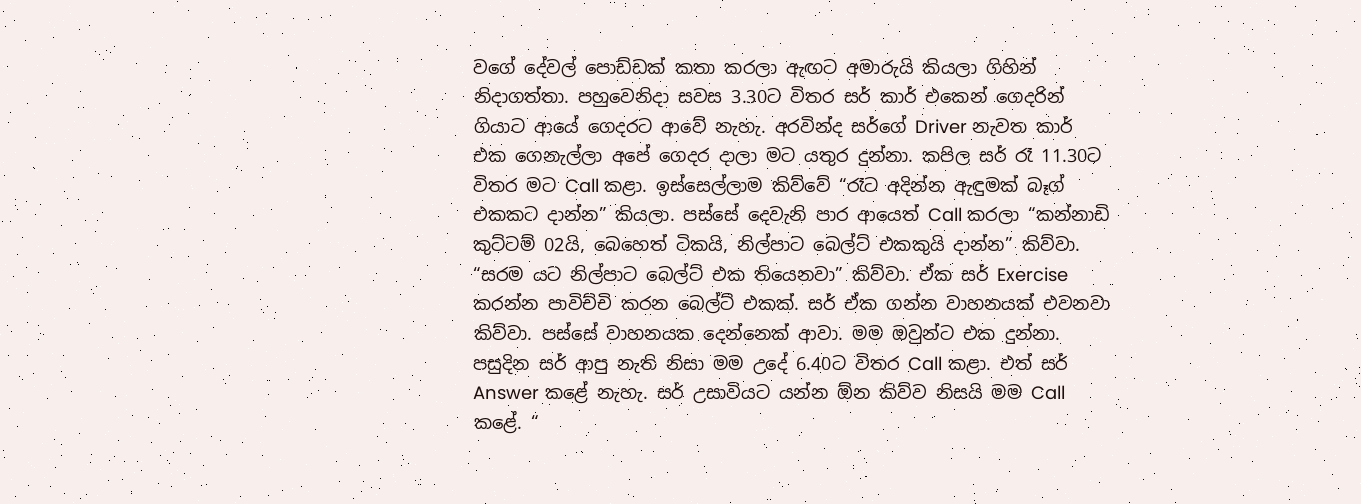වගේ දේවල් පොඩ්ඩක් කතා කරලා ඇඟට අමාරුයි කියලා ගිහින් නිදාගත්තා. පහුවෙනිදා සවස 3.30ට විතර සර් කාර් එකෙන් ගෙදරින් ගියාට ආයේ ගෙදරට ආවේ නැහැ. අරවින්ද සර්ගේ Driver නැවත කාර් එක ගෙනැල්ලා අපේ ගෙදර දාලා මට යතුර දුන්නා. කපිල සර් රෑ 11.30ට විතර මට Call කළා. ඉස්සෙල්ලාම කිව්වේ “රෑට අදින්න ඇඳුමක් බෑග් එකකට දාන්න” කියලා. පස්සේ දෙවැනි පාර ආයෙත් Call කරලා “කන්නාඩි කුට්ටම් 02යි, බෙහෙත් ටිකයි, නිල්පාට බෙල්ට් එකකුයි දාන්න” කිව්වා. “සරම යට නිල්පාට බෙල්ට් එක තියෙනවා” කිව්වා. ඒක සර් Exercise කරන්න පාවිච්චි කරන බෙල්ට් එකක්. සර් ඒක ගන්න වාහනයක් එවනවා කිව්වා. පස්සේ වාහනයක දෙන්නෙක් ආවා. මම ඔවුන්ට එක දුන්නා. පසුදින සර් ආපු නැති නිසා මම උදේ 6.40ට විතර Call කළා. එත් සර් Answer කළේ නැහැ. සර් උසාවියට යන්න ඕන කිව්ව නිසයි මම Call කළේ. “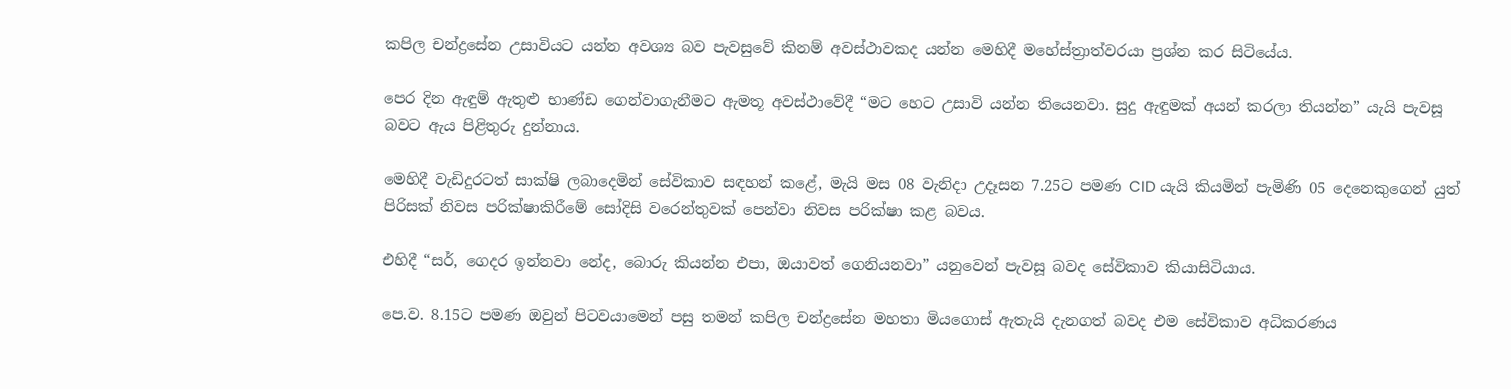කපිල චන්ද්‍රසේන උසාවියට යන්න අවශ්‍ය බව පැවසුවේ කිනම් අවස්ථාවකද යන්න මෙහිදී මහේස්ත්‍රාත්වරයා ප්‍රශ්න කර සිටියේය.

පෙර දින ඇඳුම් ඇතුළු භාණ්ඩ ගෙන්වාගැනීමට ඇමතූ අවස්ථාවේදී “මට හෙට උසාවි යන්න තියෙනවා. සුදු ඇඳුමක් අයන් කරලා තියන්න” යැයි පැවසූ බවට ඇය පිළිතුරු දුන්නාය.

මෙහිදී වැඩිදුරටත් සාක්ෂි ලබාදෙමින් සේවිකාව සඳහන් කළේ, මැයි මස 08 වැනිදා උදෑසන 7.25ට පමණ CID යැයි කියමින් පැමිණි 05 දෙනෙකුගෙන් යුත් පිරිසක් නිවස පරික්ෂාකිරීමේ සෝදිසි වරෙන්තුවක් පෙන්වා නිවස පරික්ෂා කළ බවය.

එහිදී “සර්, ගෙදර ඉන්නවා නේද, බොරු කියන්න එපා, ඔයාවත් ගෙනියනවා” යනුවෙන් පැවසූ බවද සේවිකාව කියාසිටියාය.

පෙ.ව. 8.15ට පමණ ඔවුන් පිටවයාමෙන් පසු තමන් කපිල චන්ද්‍රසේන මහතා මියගොස් ඇතැයි දැනගත් බවද එම සේවිකාව අධිකරණය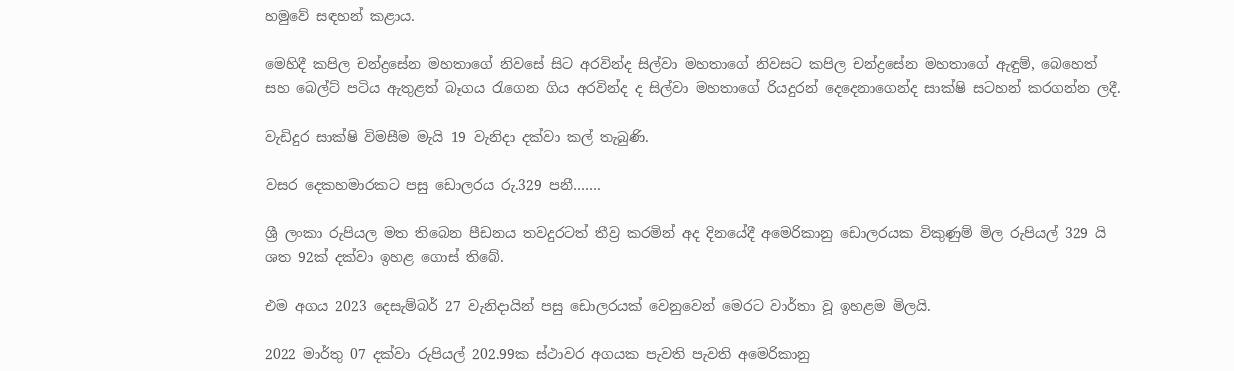හමුවේ සඳහන් කළාය.

මෙහිදී කපිල චන්ද්‍රසේන මහතාගේ නිවසේ සිට අරවින්ද සිල්වා මහතාගේ නිවසට කපිල චන්ද්‍රසේන මහතාගේ ඇඳුම්, බෙහෙත් සහ බෙල්ට් පටිය ඇතුළත් බෑගය රැගෙන ගිය අරවින්ද ද සිල්වා මහතාගේ රියදුරන් දෙදෙනාගෙන්ද සාක්ෂි සටහන් කරගන්න ලදී.

වැඩිදුර සාක්ෂි විමසීම මැයි 19 වැනිදා දක්වා කල් තැබුණි.

වසර දෙකහමාරකට පසු ඩොලරය රු.329 පනී…….

ශ්‍රී ලංකා රුපියල මත තිබෙන පීඩනය තවදුරටත් තීව්‍ර කරමින් අද දිනයේදී අමෙරිකානු ඩොලරයක විකුණුම් මිල රුපියල් 329 යි ශත 92ක් දක්වා ඉහළ ගොස් තිබේ.

එම අගය 2023 දෙසැම්බර් 27 වැනිදායින් පසු ඩොලරයක් වෙනුවෙන් මෙරට වාර්තා වූ ඉහළම මිලයි.

2022 මාර්තු 07 දක්වා රුපියල් 202.99ක ස්ථාවර අගයක පැවති පැවති අමෙරිකානු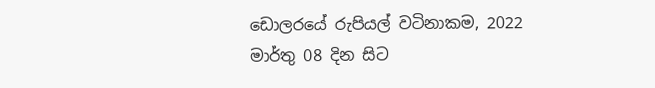ඩොලරයේ රුපියල් වටිනාකම, 2022 මාර්තු 08 දින සිට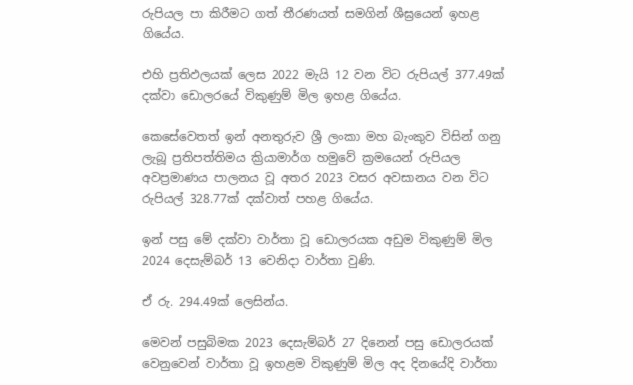රුපියල පා කිරීමට ගත් තීරණයත් සමගින් ශීඝ්‍රයෙන් ඉහළ ගියේය.

එහි ප්‍රතිඵලයක් ලෙස 2022 මැයි 12 වන විට රුපියල් 377.49ක් දක්වා ඩොලරයේ විකුණුම් මිල ඉහළ ගියේය.

කෙසේවෙතත් ඉන් අනතුරුව ශ්‍රී ලංකා මහ බැංකුව විසින් ගනු ලැබූ ප්‍රතිපත්තිමය ක්‍රියාමාර්ග හමුවේ ක්‍රමයෙන් රුපියල අවප්‍රමාණය පාලනය වූ අතර 2023 වසර අවසානය වන විට රුපියල් 328.77ක් දක්වාත් පහළ ගියේය.

ඉන් පසු මේ දක්වා වාර්තා වූ ඩොලරයක අඩුම විකුණුම් මිල 2024 දෙසැම්බර් 13 වෙනිදා වාර්තා වුණි.

ඒ රු. 294.49ක් ලෙසින්ය.

මෙවන් පසුබිමක 2023 දෙසැම්බර් 27 දිනෙන් පසු ඩොලරයක් වෙනුවෙන් වාර්තා වූ ඉහළම විකුණුම් මිල අද දිනයේදි වාර්තා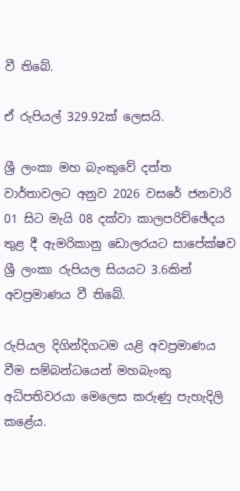වී තිබේ.

ඒ රුපියල් 329.92ක් ලෙසයි.

ශ්‍රී ලංකා මහ බැංකුවේ දත්ත වාර්තාවලට අනුව 2026 වසරේ ජනවාරි 01 සිට මැයි 08 දක්වා කාලපරිච්ඡේදය තුළ දී ඇමරිකානු ඩොලරයට සාපේක්ෂව ශ්‍රී ලංකා රුපියල සියයට 3.6කින් අවප්‍රමාණය වී තිබේ.

රුපියල දිගින්දිගටම යළි අවප්‍රමාණය වීම සම්බන්ධයෙන් මහබැංකු අධිපතිවරයා මෙලෙස කරුණු පැහැදිලි කළේය.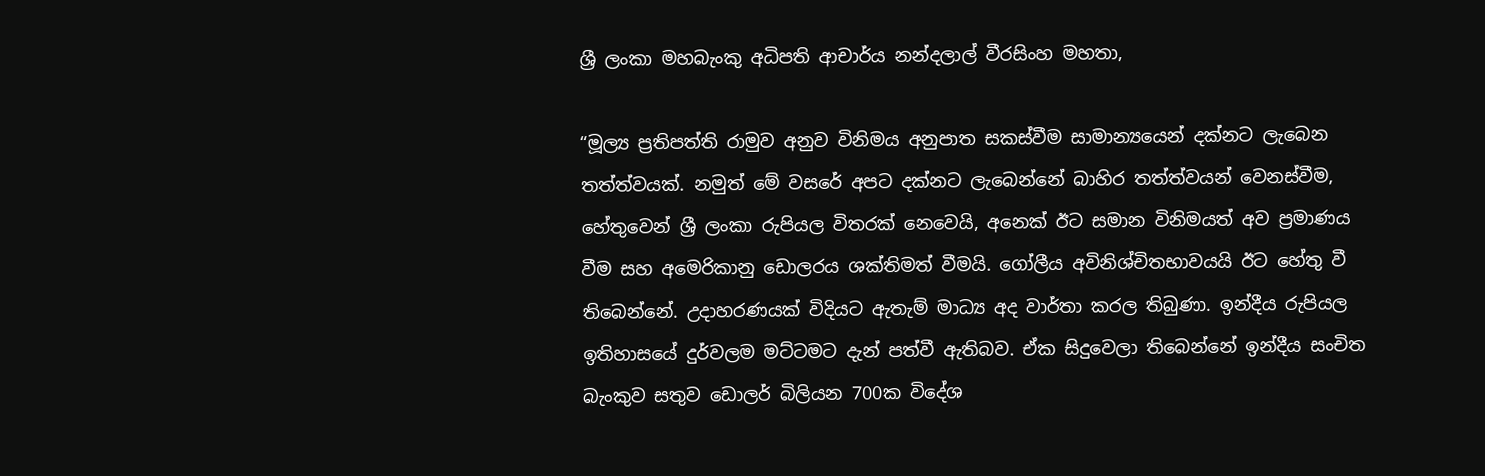ශ්‍රී ලංකා මහබැංකු අධිපති ආචාර්ය නන්දලාල් වීරසිංහ මහතා,

“මූල්‍ය ප්‍රතිපත්ති රාමුව අනුව විනිමය අනුපාත සකස්වීම සාමාන්‍යයෙන් දක්නට ලැබෙන තත්ත්වයක්. නමුත් මේ වසරේ අපට දක්නට ලැබෙන්නේ බාහිර තත්ත්වයන් වෙනස්වීම, හේතුවෙන් ශ්‍රී ලංකා රුපියල විතරක් නෙවෙයි, අනෙක් ඊට සමාන විනිමයත් අව ප්‍රමාණය වීම සහ අමෙරිකානු ඩොලරය ශක්තිමත් වීමයි. ගෝලීය අවිනිශ්චිතභාවයයි ඊට හේතු වී තිබෙන්නේ. උදාහරණයක් විදියට ඇතැම් මාධ්‍ය අද වාර්තා කරල තිබුණා. ඉන්දීය රුපියල ඉතිහාසයේ දුර්වලම මට්ටමට දැන් පත්වී ඇතිබව. ඒක සිදුවෙලා තිබෙන්නේ ඉන්දීය සංචිත බැංකුව සතුව ඩොලර් බිලියන 700ක විදේශ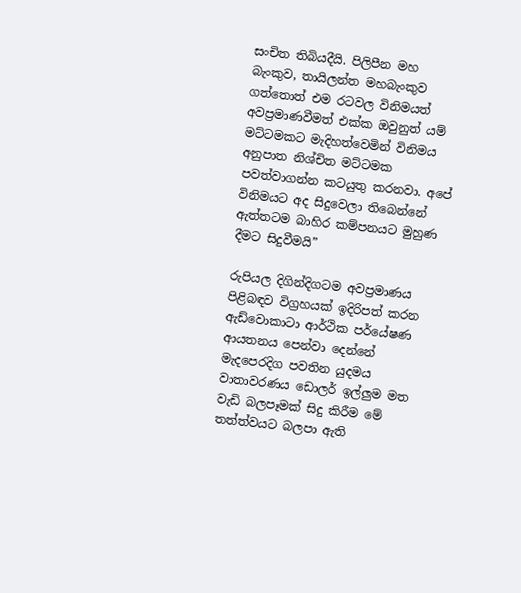සංචිත තිබියදීයි. පිලිපීන මහ බැංකුව, තායිලන්ත මහබැංකුව ගත්තොත් එම රටවල විනිමයත් අවප්‍රමාණවීමත් එක්ක ඔවුනුත් යම් මට්ටමකට මැදිහත්වෙමින් විනිමය අනුපාත නිශ්චිත මට්ටමක පවත්වාගන්න කටයුතු කරනවා. අපේ විනිමයට අද සිදුවෙලා තිබෙන්නේ ඇත්තටම බාහිර කම්පනයට මුහුණ දීමට සිදුවීමයි”

රුපියල දිගින්දිගටම අවප්‍රමාණය පිළිබඳව විග්‍රහයක් ඉදිරිපත් කරන ඇඩ්වොකාටා ආර්ථික පර්යේෂණ ආයතනය පෙන්වා දෙන්නේ මැදපෙරදිග පවතින යුදමය වාතාවරණය ඩොලර් ඉල්ලුම මත වැඩි බලපෑමක් සිදු කිරීම මේ තත්ත්වයට බලපා ඇති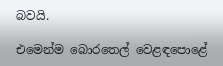බවයි.

එමෙන්ම බොරතෙල් වෙළඳපොළේ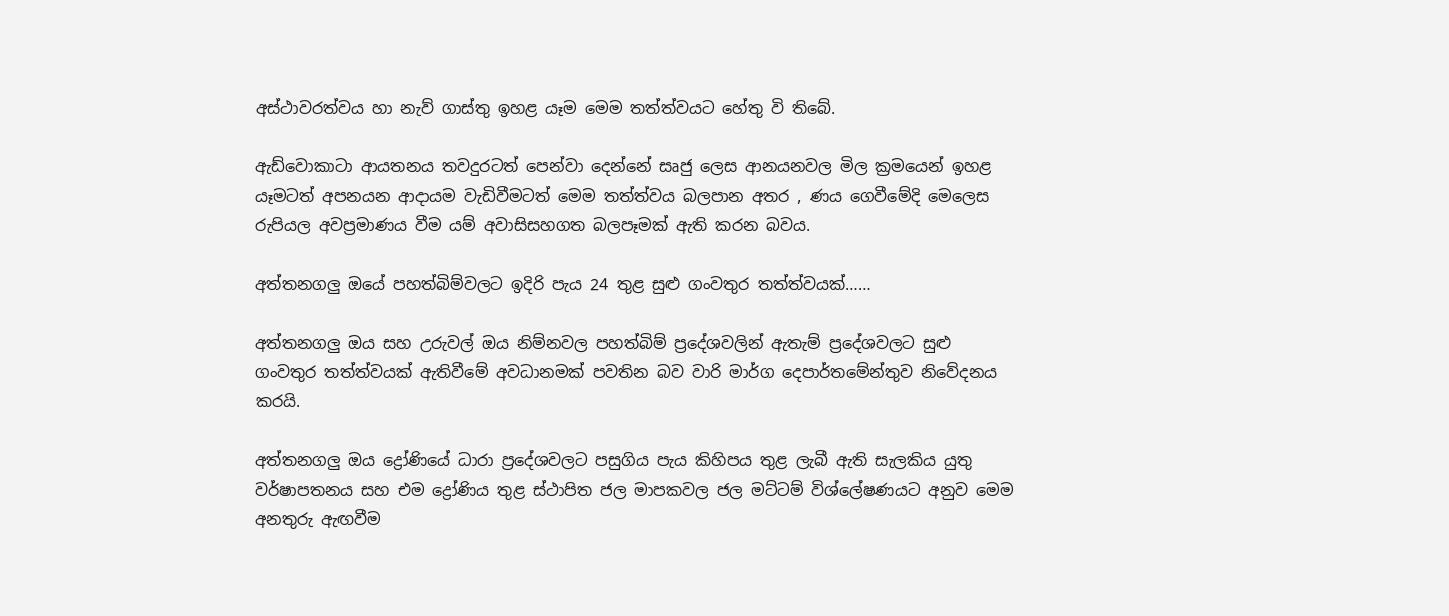අස්ථාවරත්වය හා නැව් ගාස්තු ඉහළ යෑම මෙම තත්ත්වයට හේතු වි තිබේ.

ඇඩ්වොකාටා ආයතනය තවදුරටත් පෙන්වා දෙන්නේ සෘජු ලෙස ආනයනවල මිල ක්‍රමයෙන් ඉහළ යෑමටත් අපනයන ආදායම වැඩිවීමටත් මෙම තත්ත්වය බලපාන අතර , ණය ගෙවීමේදි මෙලෙස රුපියල අවප්‍රමාණය වීම යම් අවාසිසහගත බලපෑමක් ඇති කරන බවය.

අත්තනගලු ඔයේ පහත්බිම්වලට ඉදිරි පැය 24 තුළ සුළු ගංවතුර තත්ත්වයක්……

අත්තනගලු ඔය සහ උරුවල් ඔය නිම්නවල පහත්බිම් ප්‍රදේශවලින් ඇතැම් ප්‍රදේශවලට සුළු ගංවතුර තත්ත්වයක් ඇතිවීමේ අවධානමක් පවතින බව වාරි මාර්ග දෙපාර්තමේන්තුව නිවේදනය කරයි.

අත්තනගලු ඔය ද්‍රෝණියේ ධාරා ප්‍රදේශවලට පසුගිය පැය කිහිපය තුළ ලැබී ඇති සැලකිය යුතු වර්ෂාපතනය සහ එම ද්‍රෝණිය තුළ ස්ථාපිත ජල මාපකවල ජල මට්ටම් විශ්ලේෂණයට අනුව මෙම අනතුරු ඇඟවීම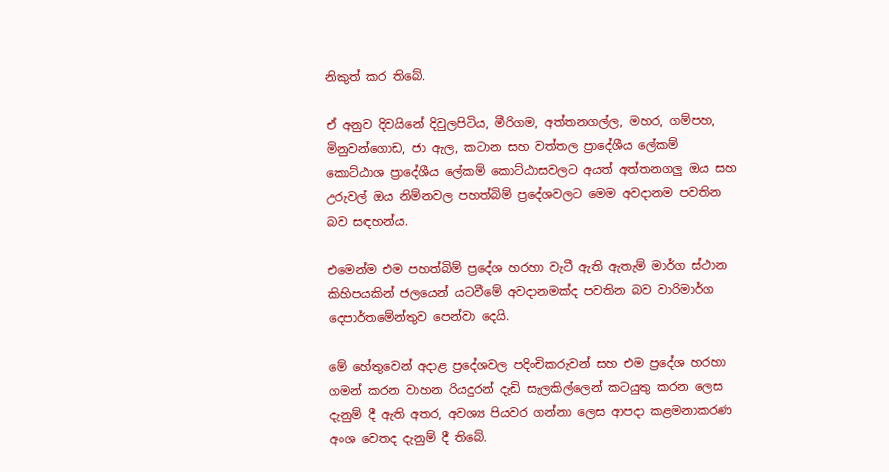නිකුත් කර තිබේ.

ඒ අනුව දිවයිනේ දිවුලපිටිය, මීරිගම, අත්තනගල්ල, මහර, ගම්පහ, මිනුවන්ගොඩ, ජා ඇල, කටාන සහ වත්තල ප්‍රාදේශීය ලේකම් කොට්ඨාශ ප්‍රාදේශීය ලේකම් කොට්ඨාසවලට අයත් අත්තනගලු ඔය සහ උරුවල් ඔය නිම්නවල පහත්බිම් ප්‍රදේශවලට මෙම අවදානම පවතින බව සඳහන්ය.

එමෙන්ම එම පහත්බිම් ප්‍රදේශ හරහා වැටී ඇති ඇතැම් මාර්ග ස්ථාන කිහිපයකින් ජලයෙන් යටවීමේ අවදානමක්ද පවතින බව වාරිමාර්ග දෙපාර්තමේන්තුව පෙන්වා දෙයි.

මේ හේතුවෙන් අදාළ ප්‍රදේශවල පදිංචිකරුවන් සහ එම ප්‍රදේශ හරහා ගමන් කරන වාහන රියදුරන් දැඩි සැලකිල්ලෙන් කටයුතු කරන ලෙස දැනුම් දී ඇති අතර, අවශ්‍ය පියවර ගන්නා ලෙස ආපදා කළමනාකරණ අංශ වෙතද දැනුම් දී තිබේ.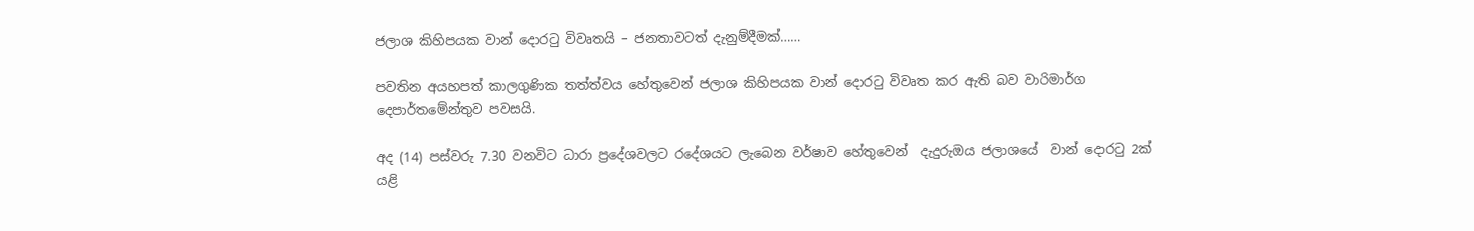ජලාශ කිහිපයක වාන් දොරටු විවෘතයි – ජනතාවටත් දැනුම්දීමක්……

පවතින අයහපත් කාලගුණික තත්ත්වය හේතුවෙන් ජලාශ කිහිපයක වාන් දොරටු විවෘත කර ඇති බව වාරිමාර්ග දෙපාර්තමේන්තුව පවසයි.

අද (14) පස්වරු 7.30 වනවිට ධාරා ප්‍රදේශවලට රදේශයට ලැබෙන වර්ෂාව හේතුවෙන්  දැදුරුඔය ජලාශයේ  වාන් දොරටු 2ක් යළි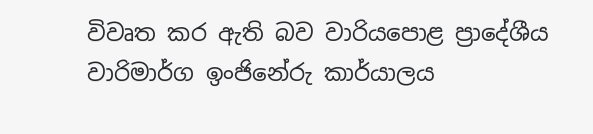විවෘත කර ඇති බව වාරියපොළ ප්‍රාදේශීය වාරිමාර්ග ඉංජිනේරු කාර්යාලය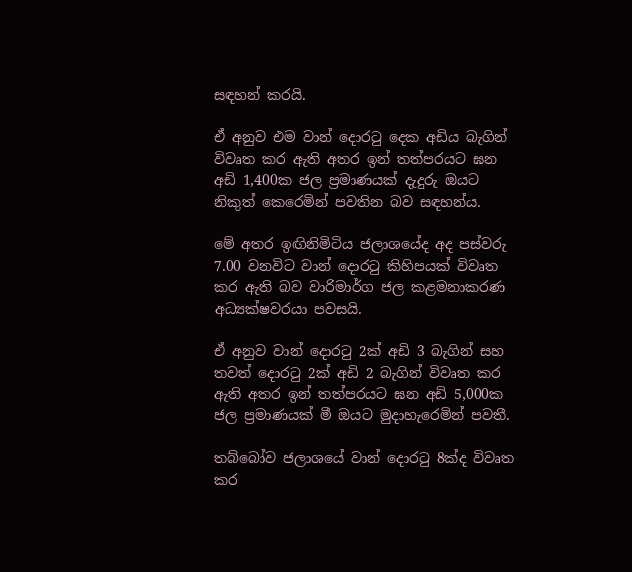සඳහන් කරයි.

ඒ අනුව එම වාන් දොරටු දෙක අඩිය බැගින් විවෘත කර ඇති අතර ඉන් තත්පරයට ඝන අඩි 1,400ක ජල ප්‍රමාණයක් දැදුරු ඔයට නිකුත් කෙරෙමින් පවතින බව සඳහන්ය.

මේ අතර ඉඟිනිමිටිය ජලාශයේද අද පස්වරු 7.00 වනවිට වාන් දොරටු කිහිපයක් විවෘත කර ඇති බව වාරිමාර්ග ජල කළමනාකරණ අධ්‍යක්ෂවරයා පවසයි.

ඒ අනුව වාන් දොරටු 2ක් අඩි 3 බැගින් සහ තවත් දොරටු 2ක් අඩි 2 බැගින් විවෘත කර ඇති අතර ඉන් තත්පරයට ඝන අඩි 5,000ක ජල ප්‍රමාණයක් මී ඔයට මුදාහැරෙමින් පවතී.

තබ්බෝව ජලාශයේ වාන් දොරටු 8ක්ද විවෘත කර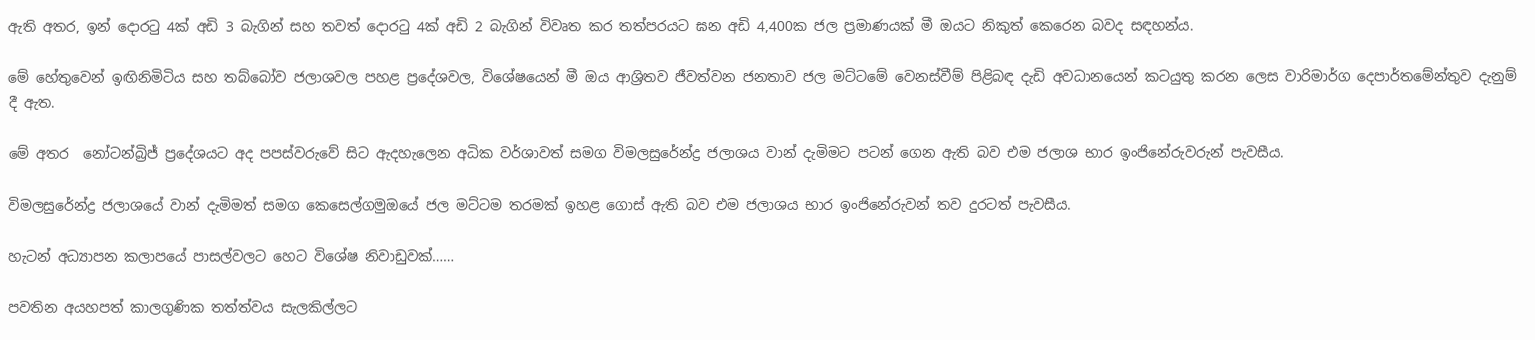ඇති අතර, ඉන් දොරටු 4ක් අඩි 3 බැගින් සහ තවත් දොරටු 4ක් අඩි 2 බැගින් විවෘත කර තත්පරයට ඝන අඩි 4,400ක ජල ප්‍රමාණයක් මී ඔයට නිකුත් කෙරෙන බවද සඳහන්ය.

මේ හේතුවෙන් ඉඟිනිමිටිය සහ තබ්බෝව ජලාශවල පහළ ප්‍රදේශවල, විශේෂයෙන් මී ඔය ආශ්‍රිතව ජීවත්වන ජනතාව ජල මට්ටමේ වෙනස්වීම් පිළිබඳ දැඩි අවධානයෙන් කටයුතු කරන ලෙස වාරිමාර්ග දෙපාර්තමේන්තුව දැනුම් දී ඇත.

මේ අතර  නෝටන්බ්‍රිජ් ප්‍රදේශයට අද පපස්වරුවේ සිට ඇදහැලෙන අධික වර්ශාවත් සමග විමලසුරේන්ද්‍ර ජලාශය වාන් දැමිමට පටන් ගෙන ඇති බව එම ජලාශ භාර ඉංජිනේරුවරුන් පැවසීය.

විමලසුරේන්ද්‍ර ජලාශයේ වාන් දැමිමත් සමග කෙසෙල්ගමුඔයේ ජල මට්ටම තරමක් ඉහළ ගොස් ඇති බව එම ජලාශය භාර ඉංජිනේරුවන් තව දුරටත් පැවසීය.

හැටන් අධ්‍යාපන කලාපයේ පාසල්වලට හෙට විශේෂ නිවාඩුවක්……

පවතින අයහපත් කාලගුණික තත්ත්වය සැලකිල්ලට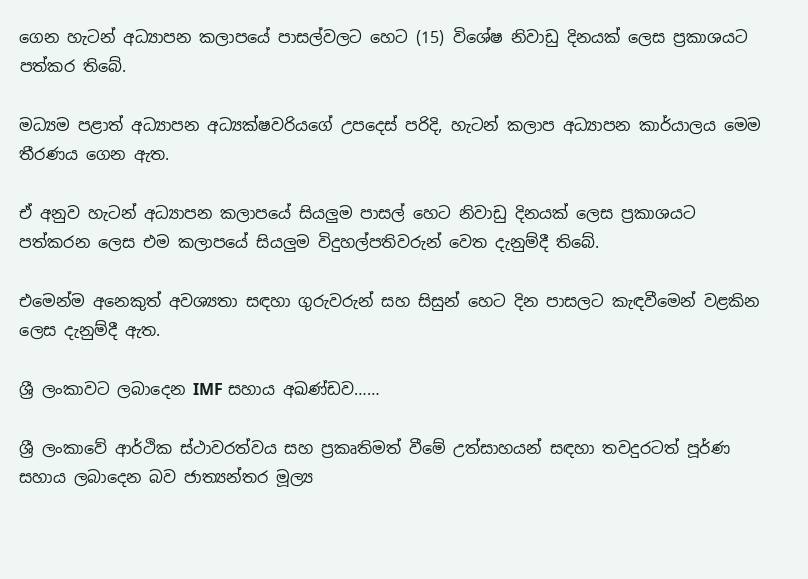ගෙන හැටන් අධ්‍යාපන කලාපයේ පාසල්වලට හෙට (15) විශේෂ නිවාඩු දිනයක් ලෙස ප්‍රකාශයට පත්කර තිබේ.

මධ්‍යම පළාත් අධ්‍යාපන අධ්‍යක්ෂවරියගේ උපදෙස් පරිදි, හැටන් කලාප අධ්‍යාපන කාර්යාලය මෙම තීරණය ගෙන ඇත.

ඒ අනුව හැටන් අධ්‍යාපන කලාපයේ සියලුම පාසල් හෙට නිවාඩු දිනයක් ලෙස ප්‍රකාශයට පත්කරන ලෙස එම කලාපයේ සියලුම විදුහල්පතිවරුන් වෙත දැනුම්දී තිබේ.

එමෙන්ම අනෙකුත් අවශ්‍යතා සඳහා ගුරුවරුන් සහ සිසුන් හෙට දින පාසලට කැඳවීමෙන් වළකින ලෙස දැනුම්දී ඇත.

ශ්‍රී ලංකාවට ලබාදෙන IMF සහාය අඛණ්ඩව……

ශ්‍රී ලංකාවේ ආර්ථික ස්ථාවරත්වය සහ ප්‍රකෘතිමත් වීමේ උත්සාහයන් සඳහා තවදුරටත් පූර්ණ සහාය ලබාදෙන බව ජාත්‍යන්තර මූල්‍ය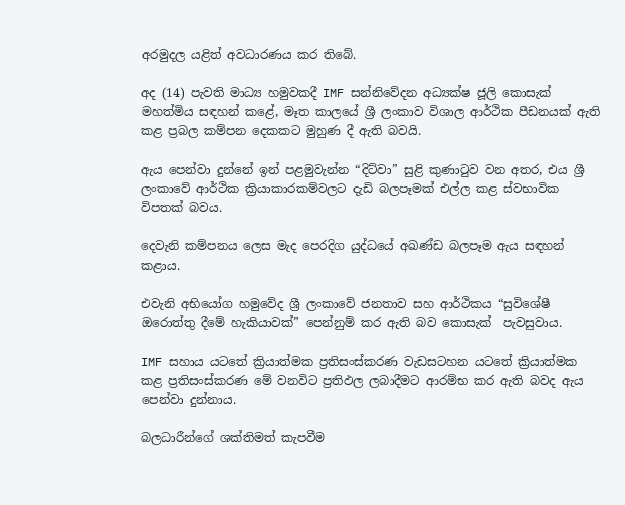අරමුදල යළිත් අවධාරණය කර තිබේ.

අද (14) පැවති මාධ්‍ය හමුවකදී IMF සන්නිවේදන අධ්‍යක්ෂ ජූලි කොසැක් මහත්මිය සඳහන් කළේ, මෑත කාලයේ ශ්‍රී ලංකාව විශාල ආර්ථික පීඩනයක් ඇති කළ ප්‍රබල කම්පන දෙකකට මුහුණ දී ඇති බවයි.

ඇය පෙන්වා දුන්නේ ඉන් පළමුවැන්න “දිට්වා” සුළි කුණාටුව වන අතර, එය ශ්‍රී ලංකාවේ ආර්ථික ක්‍රියාකාරකම්වලට දැඩි බලපෑමක් එල්ල කළ ස්වභාවික විපතක් බවය.

දෙවැනි කම්පනය ලෙස මැද පෙරදිග යුද්ධයේ අඛණ්ඩ බලපෑම ඇය සඳහන් කළාය.

එවැනි අභියෝග හමුවේද ශ්‍රී ලංකාවේ ජනතාව සහ ආර්ථිකය “සුවිශේෂී ඔරොත්තු දීමේ හැකියාවක්” පෙන්නුම් කර ඇති බව කොසැක්  පැවසුවාය.

IMF සහාය යටතේ ක්‍රියාත්මක ප්‍රතිසංස්කරණ වැඩසටහන යටතේ ක්‍රියාත්මක කළ ප්‍රතිසංස්කරණ මේ වනවිට ප්‍රතිඵල ලබාදීමට ආරම්භ කර ඇති බවද ඇය පෙන්වා දුන්නාය.

බලධාරීන්ගේ ශක්තිමත් කැපවීම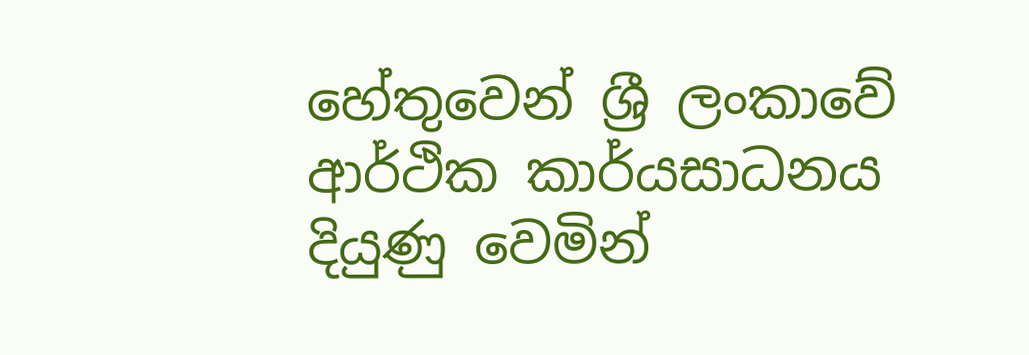හේතුවෙන් ශ්‍රී ලංකාවේ ආර්ථික කාර්යසාධනය දියුණු වෙමින්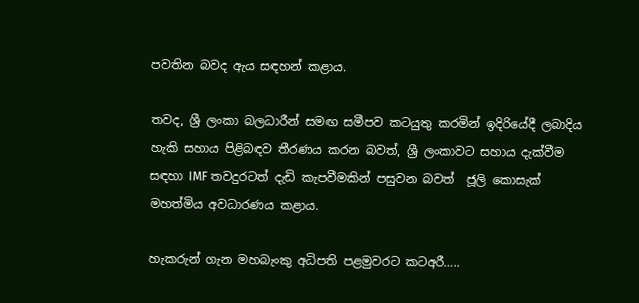පවතින බවද ඇය සඳහන් කළාය.

තවද, ශ්‍රී ලංකා බලධාරීන් සමඟ සමීපව කටයුතු කරමින් ඉදිරියේදී ලබාදිය හැකි සහාය පිළිබඳව තීරණය කරන බවත්, ශ්‍රී ලංකාවට සහාය දැක්වීම සඳහා IMF තවදුරටත් දැඩි කැපවීමකින් පසුවන බවත්  ජූලි කොසැක් මහත්මිය අවධාරණය කළාය.

හැකරුන් ගැන මහබැංකු අධිපති පළමුවරට කටඅරී…..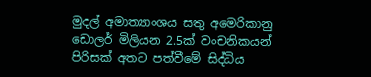මුදල් අමාත්‍යාංශය සතු අමෙරිකානු ඩොලර් මිලියන 2.5ක් වංචනිකයන් පිරිසක් අතට පත්වීමේ සිද්ධිය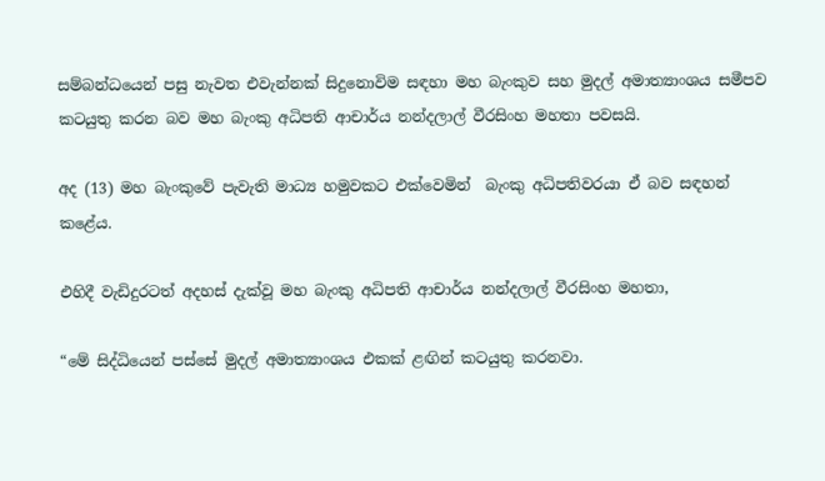සම්බන්ධයෙන් පසු නැවත එවැන්නක් සිදුනොවිම සඳහා මහ බැංකුව සහ මුදල් අමාත්‍යාංශය සමීපව කටයුතු කරන බව මහ බැංකු අධිපති ආචාර්ය නන්දලාල් වීරසිංහ මහතා පවසයි.

අද (13) මහ බැංකුවේ පැවැති මාධ්‍ය හමුවකට එක්වෙමින්  බැංකු අධිපතිවරයා ඒ බව සඳහන් කළේය.

එහිදී වැඩිදුරටත් අදහස් දැක්වූ මහ බැංකු අධිපති ආචාර්ය නන්දලාල් වීරසිංහ මහතා,

“මේ සිද්ධියෙන් පස්සේ මුදල් අමාත්‍යාංශය එකක් ළඟින් කටයුතු කරනවා.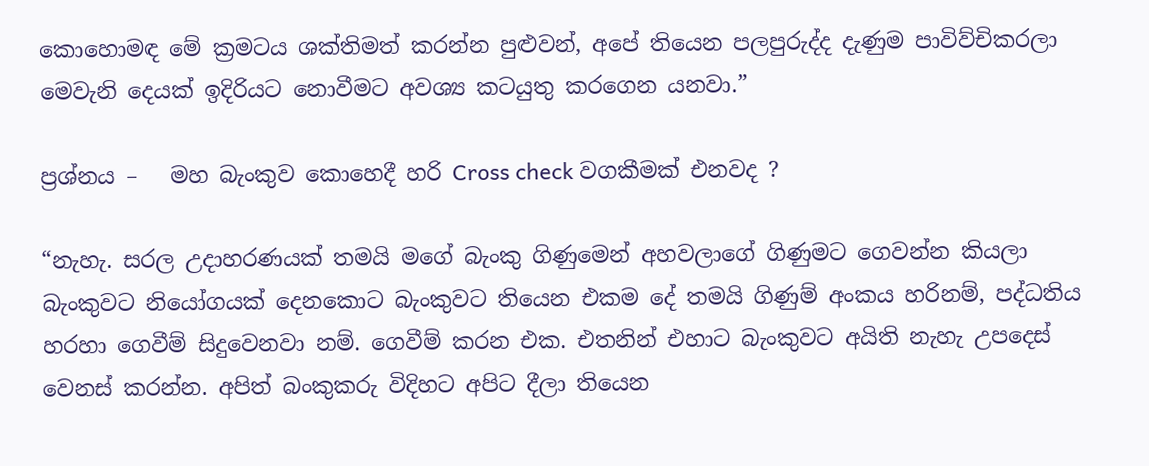කොහොමඳ මේ ක්‍රමටය ශක්තිමත් කරන්න පුළුවන්, අපේ තියෙන පලපුරුද්ද දැණුම පාවිව්චිකරලා මෙවැනි දෙයක් ඉදිරියට නොවීමට අවශ්‍ය කටයුතු කරගෙන යනවා.”

ප්‍රශ්නය –   මහ බැංකුව කොහෙදී හරි Cross check වගකීමක් එනවද ?

“නැහැ. සරල උදාහරණයක් තමයි මගේ බැංකු ගිණුමෙන් අහවලාගේ ගිණුමට ගෙවන්න කියලා බැංකුවට නියෝගයක් දෙනකොට බැංකුවට තියෙන එකම දේ තමයි ගිණුම් අංකය හරිනම්, පද්ධතිය හරහා ගෙවීම් සිදුවෙනවා නම්. ගෙවීම් කරන එක. එතනින් එහාට බැංකුවට අයිති නැහැ උපදෙස් වෙනස් කරන්න. අපිත් බංකුකරු විදිහට අපිට දීලා තියෙන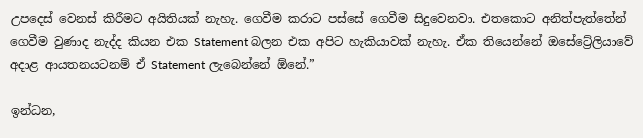උපදෙස් වෙනස් කිරීමට අයිතියක් නැහැ. ගෙවීම කරාට පස්සේ ගෙවීම සිදුවෙනවා. එතකොට අනිත්පැත්තේන් ගෙවීම වුණාද නැද්ද කියන එක Statement බලන එක අපිට හැකියාවක් නැහැ. ඒක තියෙන්නේ ඔසේට්‍රේලියාවේ අදාළ ආයතනයටනම් ඒ Statement ලැබෙන්නේ ඕනේ.”

ඉන්ධන,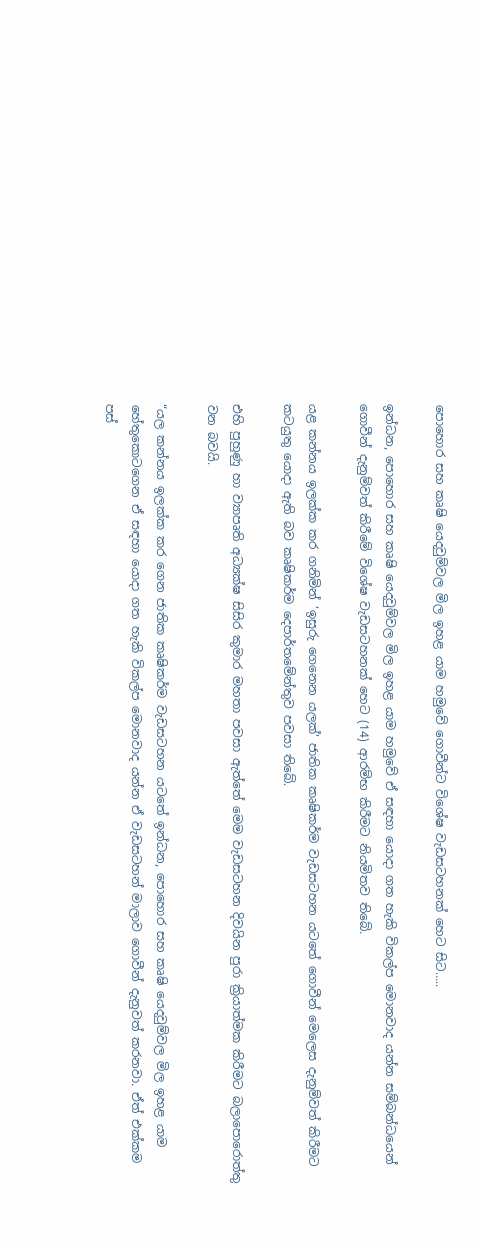පොහොර සහ කෘෂි යෙදවුම්වල මිල ඉහළ යාම හමුවේ ගොවීන්ට විශේෂ වැඩසටහනක් හෙට සිට…..

ඉන්ධන, පොහොර සහ කෘෂි යෙදවුම්වල මිල ඉහළ යාම හමුවේ ඒ සඳහා යොදා ගත හැකි විකල්ප මොනවාද යන්න සම්බන්ධයෙන් ගොවීන් දැනුම්වත් කිරීමේ විශේෂ වැඩසටහනක් හෙට (14) ආරම්භ කිරීමට නියමිතව තිබේ.

යළ කන්නය ඉලක්ක කර ගනිමින් ‘ඉසුරු ගෙනෙන යලක්’ ජාතික කෘෂිකර්ම වැඩසටහන යටතේ ගොවීන් මෙලෙස දැනුම්වත් කිරීමට කටයුතු යොදා ඇති බව කෘෂිකර්ම දෙපාර්තමේන්තුව පවසා තිබේ.

එහි පුහුණු හා ව්‍යාපෘති අධ්‍යක්ෂ සිසිර කුමාර මහතා පවසා ඇත්තේ මෙම වැඩසටහන දිවයින පුරා ක්‍රියාත්මක කිරීමට බලාපොරොත්තු වන බවයි.

“යල කන්නය ඉලක්ක කර ගෙන ජාතික කෘෂිකර්ම වැඩසටහන යටතේ ඉන්ධන, පොහොර සහ කෘෂි යෙදවුම්වල මිල ඉහළ යාම හේතුකොටගෙන ඒ සඳහා යොදා ගත හැකි විකල්ප මොනවාද යන්න ඒ වැඩසටහන් මාලාව ගොවීන් දැනුවත් කරනවා. ඒත් එක්කම පස්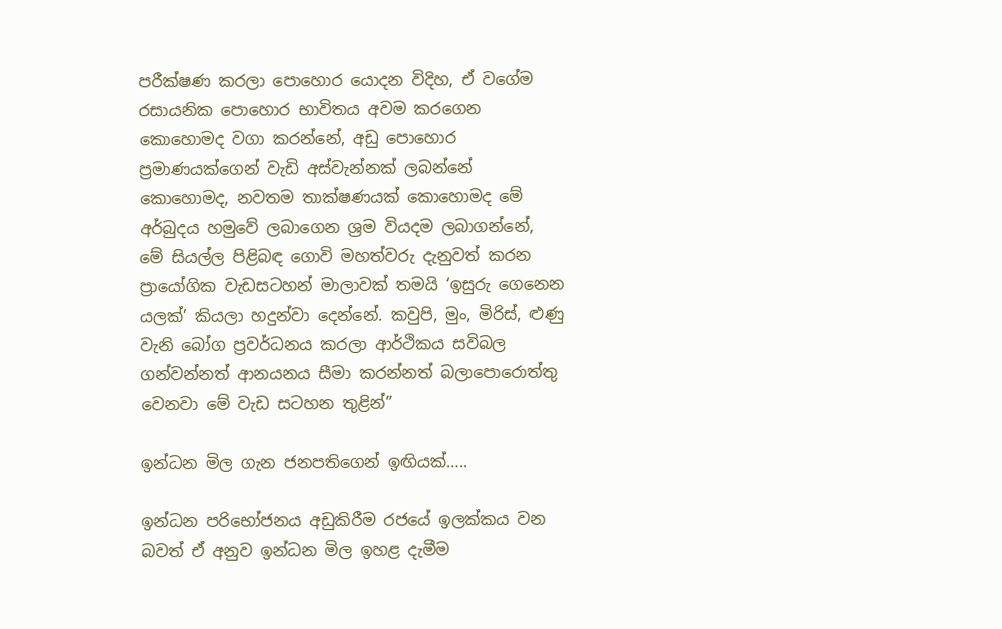පරීක්ෂණ කරලා පොහොර යොදන විදිහ, ඒ වගේම රසායනික පොහොර භාවිතය අවම කරගෙන කොහොමද වගා කරන්නේ, අඩු පොහොර ප්‍රමාණයක්ගෙන් වැඩි අස්වැන්නක් ලබන්නේ කොහොමද, නවතම තාක්ෂණයක් කොහොමද මේ අර්බුදය හමුවේ ලබාගෙන ශ්‍රම වියදම ලබාගන්නේ, මේ සියල්ල පිළිබඳ ගොවි මහත්වරු දැනුවත් කරන ප්‍රායෝගික වැඩසටහන් මාලාවක් තමයි ‘ඉසුරු ගෙනෙන යලක්’ කියලා හදුන්වා දෙන්නේ. කවුපි, මුං, මිරිස්, ළුණු වැනි බෝග ප්‍රවර්ධනය කරලා ආර්ථිකය සවිබල ගන්වන්නත් ආනයනය සීමා කරන්නත් බලාපොරොත්තු වෙනවා මේ වැඩ සටහන තුළින්”

ඉන්ධන මිල ගැන ජනපතිගෙන් ඉඟියක්…..

ඉන්ධන පරිභෝජනය අඩුකිරීම රජයේ ඉලක්කය වන බවත් ඒ අනුව ඉන්ධන මිල ඉහළ දැමීම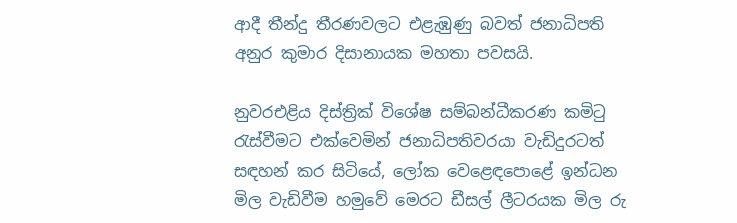ආදී තීන්දු තීරණවලට එළැඹුණු බවත් ජනාධිපති අනුර කුමාර දිසානායක මහතා පවසයි.

නුවරඑළිය දිස්ත්‍රික් විශේෂ සම්බන්ධීකරණ කමිටු රැස්වීමට එක්වෙමින් ජනාධිපතිවරයා වැඩිදුරටත් සඳහන් කර සිටියේ, ලෝක වෙළෙඳපොළේ ඉන්ධන මිල වැඩිවීම හමුවේ මෙරට ඩීසල් ලීටරයක මිල රු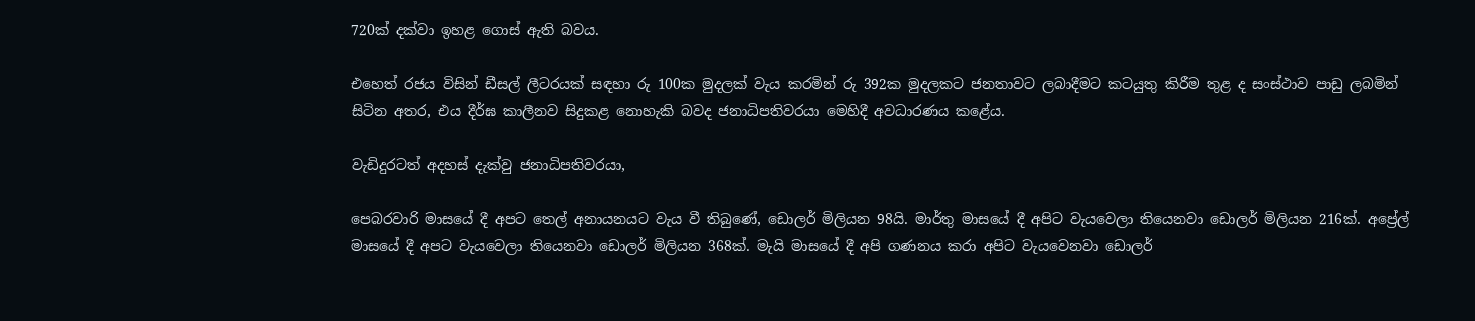720ක් දක්වා ඉහළ ගොස් ඇති බවය.

එහෙත් රජය විසින් ඩීසල් ලීටරයක් සඳහා රු 100ක මුදලක් වැය කරමින් රු 392ක මුදලකට ජනතාවට ලබාදීමට කටයුතු කිරීම තුළ ද සංස්ථාව පාඩු ලබමින් සිටින අතර, එය දීර්ඝ කාලීනව සිදුකළ නොහැකි බවද ජනාධිපතිවරයා මෙහිදී අවධාරණය කළේය.

වැඩිදුරටත් අදහස් දැක්වු ජනාධිපතිවරයා,

පෙබරවාරි මාසයේ දී අපට තෙල් අනායනයට වැය වී තිබුණේ, ඩොලර් මිලියන 98යි. මාර්තු මාසයේ දී අපිට වැයවෙලා තියෙනවා ඩොලර් මිලියන 216ක්. අප්‍රේල් මාසයේ දී අපට වැයවෙලා තියෙනවා ඩොලර් මිලියන 368ක්. මැයි මාසයේ දී අපි ගණනය කරා අපිට වැයවෙනවා ඩොලර්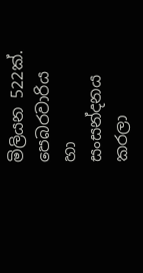මිලියන 522ක්. පෙබරවාරිය හා සංසන්දනය කරලා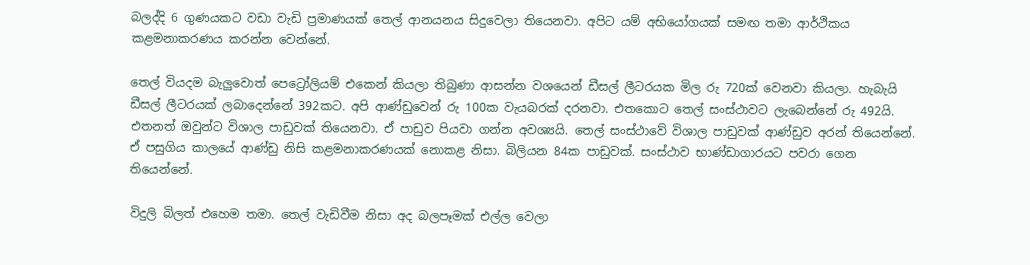බලද්දි 6 ගුණයකට වඩා වැඩි ප්‍රමාණයක් තෙල් ආනයනය සිදුවෙලා තියෙනවා. අපිට යම් අභියෝගයක් සමඟ තමා ආර්ථිකය කළමනාකරණය කරන්න වෙන්නේ.

තෙල් වියදම බැලුවොත් පෙට්‍රෝලියම් එකෙන් කියලා තිබුණා ආසන්න වශයෙන් ඩීසල් ලීටරයක මිල රු 720ක් වෙනවා කියලා. හැබැයි ඩීසල් ලීටරයක් ලබාදෙන්නේ 392කට. අපි ආණ්ඩුවෙන් රු 100ක වැයබරක් දරනවා. එතකොට තෙල් සංස්ථාවට ලැබෙන්නේ රු 492යි. එතනත් ඔවුන්ට විශාල පාඩුවක් තියෙනවා. ඒ පාඩුව පියවා ගන්න අවශ්‍යයි. තෙල් සංස්ථාවේ විශාල පාඩුවක් ආණ්ඩුව අරන් තියෙන්නේ. ඒ පසුගිය කාලයේ ආණ්ඩු නිසි කළමනාකරණයක් නොකළ නිසා. බිලියන 84ක පාඩුවක්. සංස්ථාව භාණ්ඩාගාරයට පවරා ගෙන තියෙන්නේ.

විදුලි බිලත් එහෙම තමා. තෙල් වැඩිවීම නිසා අද බලපෑමක් එල්ල වෙලා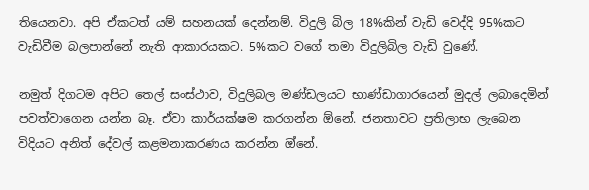තියෙනවා. අපි ඒකටත් යම් සහනයක් දෙන්නම්. විදුලි බිල 18%කින් වැඩි වෙද්දි 95%කට වැඩිවීම බලපාන්නේ නැති ආකාරයකට. 5%කට වගේ තමා විදුලිබිල වැඩි වුණේ.

නමුත් දිගටම අපිට තෙල් සංස්ථාව, විදුලිබල මණ්ඩලයට භාණ්ඩාගාරයෙන් මුදල් ලබාදෙමින් පවත්වාගෙන යන්න බෑ. ඒවා කාර්යක්ෂම කරගන්න ඕනේ. ජනතාවට ප්‍රතිලාභ ලැබෙන විදියට අනිත් දේවල් කළමනාකරණය කරන්න ඔ්නේ.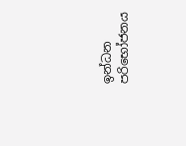ඉන්ධන පරිභෝජනය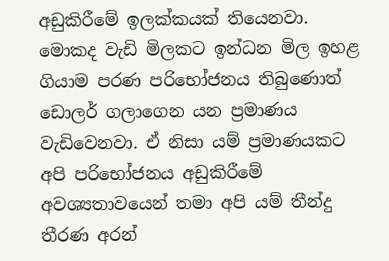අඩුකිරීමේ ඉලක්කයක් තියෙනවා. මොකද වැඩි මිලකට ඉන්ධන මිල ඉහළ ගියාම පරණ පරිභෝජනය තිබුණොත් ඩොලර් ගලාගෙන යන ප්‍රමාණය වැඩිවෙනවා. ඒ නිසා යම් ප්‍රමාණයකට අපි පරිභෝජනය අඩුකිරීමේ අවශ්‍යතාවයෙන් තමා අපි යම් තීන්දු තීරණ අරන්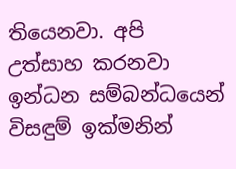තියෙනවා. අපි උත්සාහ කරනවා ඉන්ධන සම්බන්ධයෙන් විසඳුම් ඉක්මනින්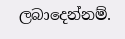ලබාදෙන්නම්.